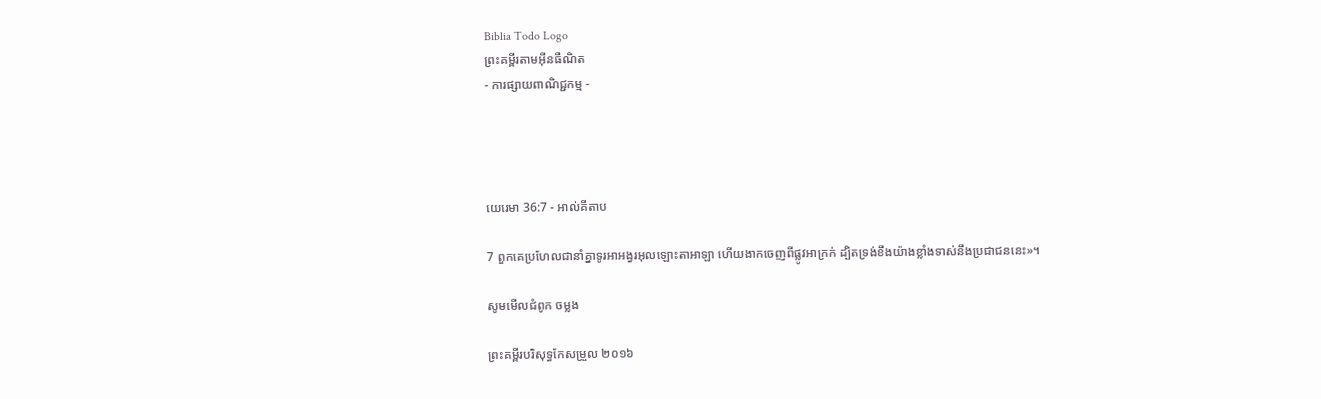Biblia Todo Logo
ព្រះគម្ពីរតាមអ៊ីនធឺណិត
- ការផ្សាយពាណិជ្ជកម្ម -




យេរេមា 36:7 - អាល់គីតាប

7 ពួកគេប្រហែលជានាំគ្នាទូរអា‌អង្វរអុលឡោះ‌តាអាឡា ហើយងាកចេញពីផ្លូវអាក្រក់ ដ្បិតទ្រង់ខឹងយ៉ាងខ្លាំងទាស់នឹងប្រជា‌ជននេះ»។

សូមមើលជំពូក ចម្លង

ព្រះគម្ពីរបរិសុទ្ធកែសម្រួល ២០១៦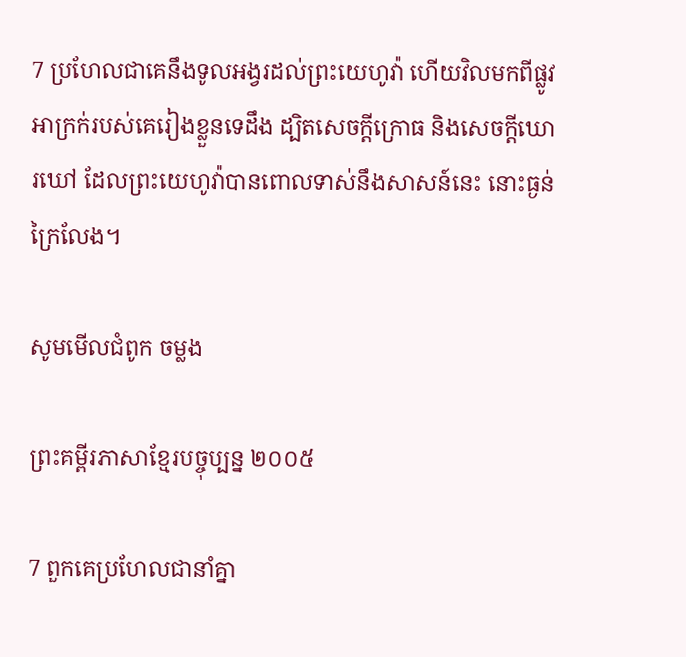7 ប្រហែលជាគេនឹងទូល‌អង្វរដល់ព្រះ‌យេហូវ៉ា ហើយវិលមកពីផ្លូវអាក្រក់របស់គេរៀងខ្លួនទេដឹង ដ្បិតសេចក្ដីក្រោធ និងសេចក្ដីឃោរ‌ឃៅ ដែលព្រះ‌យេហូវ៉ាបានពោលទាស់នឹងសាសន៍នេះ នោះធ្ងន់ក្រៃ‌លែង។

សូមមើលជំពូក ចម្លង

ព្រះគម្ពីរភាសាខ្មែរបច្ចុប្បន្ន ២០០៥

7 ពួកគេប្រហែលជានាំគ្នា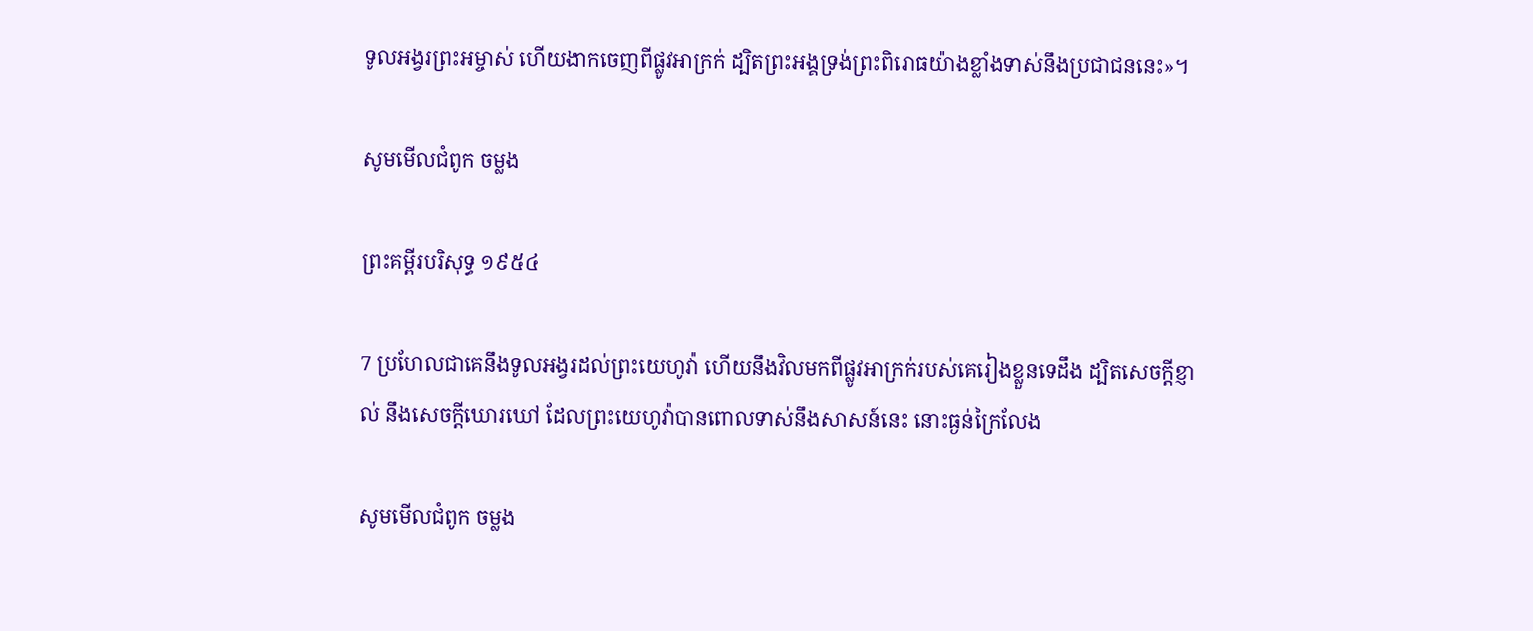ទូល‌អង្វរព្រះ‌អម្ចាស់ ហើយងាកចេញពីផ្លូវអាក្រក់ ដ្បិតព្រះអង្គទ្រង់ព្រះ‌ពិរោធយ៉ាងខ្លាំងទាស់នឹងប្រជា‌ជននេះ»។

សូមមើលជំពូក ចម្លង

ព្រះគម្ពីរបរិសុទ្ធ ១៩៥៤

7 ប្រហែលជាគេនឹងទូល‌អង្វរដល់ព្រះ‌យេហូវ៉ា ហើយនឹងវិលមកពីផ្លូវអាក្រក់របស់គេរៀងខ្លួនទេដឹង ដ្បិតសេចក្ដីខ្ញាល់ នឹងសេចក្ដីឃោរ‌ឃៅ ដែលព្រះ‌យេហូវ៉ាបានពោលទាស់នឹងសាសន៍នេះ នោះធ្ងន់ក្រៃ‌លែង

សូមមើលជំពូក ចម្លង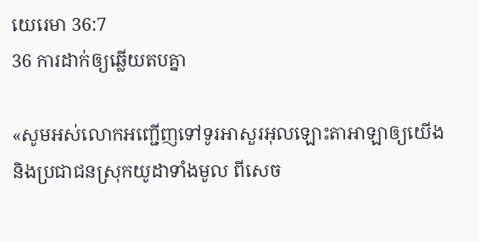យេរេមា 36:7
36 ការដាក់ឲ្យឆ្លើយតបគ្នា

«សូមអស់លោកអញ្ជើញទៅទូរអាសួរអុលឡោះ‌តាអាឡាឲ្យយើង និងប្រជា‌ជនស្រុកយូដាទាំងមូល ពីសេច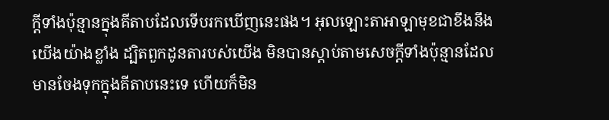ក្តីទាំងប៉ុន្មានក្នុងគីតាបដែលទើបរកឃើញនេះផង។ អុលឡោះ‌តាអាឡាមុខជាខឹងនឹងយើងយ៉ាងខ្លាំង ដ្បិតពួកដូន‌តារបស់យើង មិនបានស្តាប់តាមសេចក្តីទាំងប៉ុន្មានដែលមានចែងទុកក្នុងគីតាបនេះទេ ហើយក៏មិន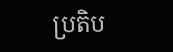ប្រតិ‌ប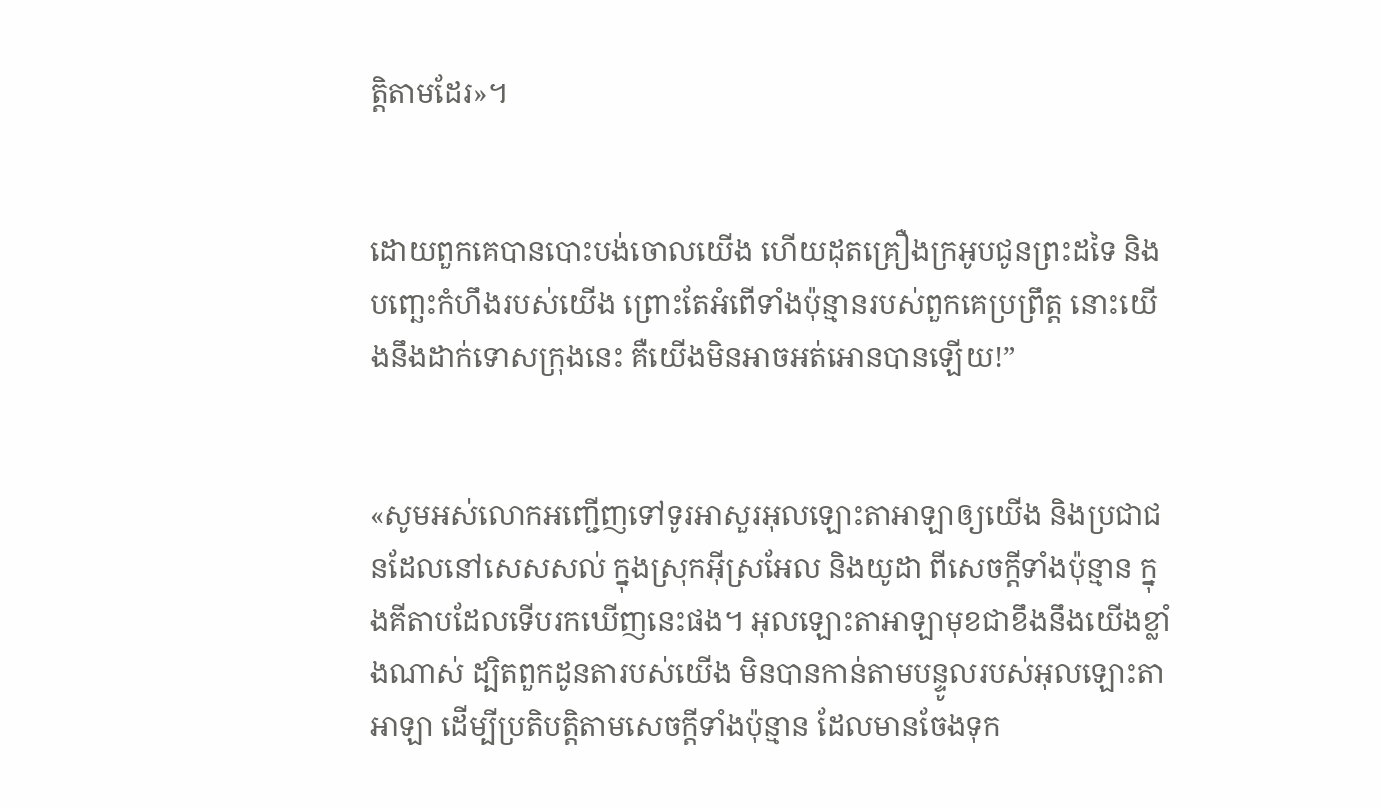ត្តិតាមដែរ»។


ដោយពួកគេបានបោះ‌បង់ចោលយើង ហើយដុតគ្រឿងក្រអូបជូនព្រះដទៃ និងបញ្ឆេះកំហឹងរបស់យើង ព្រោះតែអំពើទាំងប៉ុន្មានរបស់ពួកគេប្រព្រឹត្ត នោះយើងនឹងដាក់ទោសក្រុងនេះ គឺយើងមិនអាចអត់‌អោនបានឡើយ!”


«សូមអស់លោកអញ្ជើញទៅទូរអា‌សួរអុលឡោះ‌តាអាឡាឲ្យយើង និងប្រជា‌ជនដែលនៅសេស‌សល់ ក្នុងស្រុកអ៊ីស្រ‌អែល និងយូដា ពីសេចក្តីទាំងប៉ុន្មាន ក្នុងគីតាបដែលទើបរកឃើញនេះផង។ អុលឡោះ‌តាអាឡាមុខជាខឹងនឹងយើងខ្លាំងណាស់ ដ្បិតពួកដូន‌តារបស់យើង មិនបានកាន់តាមបន្ទូលរបស់អុលឡោះ‌តាអាឡា ដើម្បីប្រតិ‌បត្តិតាមសេចក្តីទាំងប៉ុន្មាន ដែលមានចែងទុក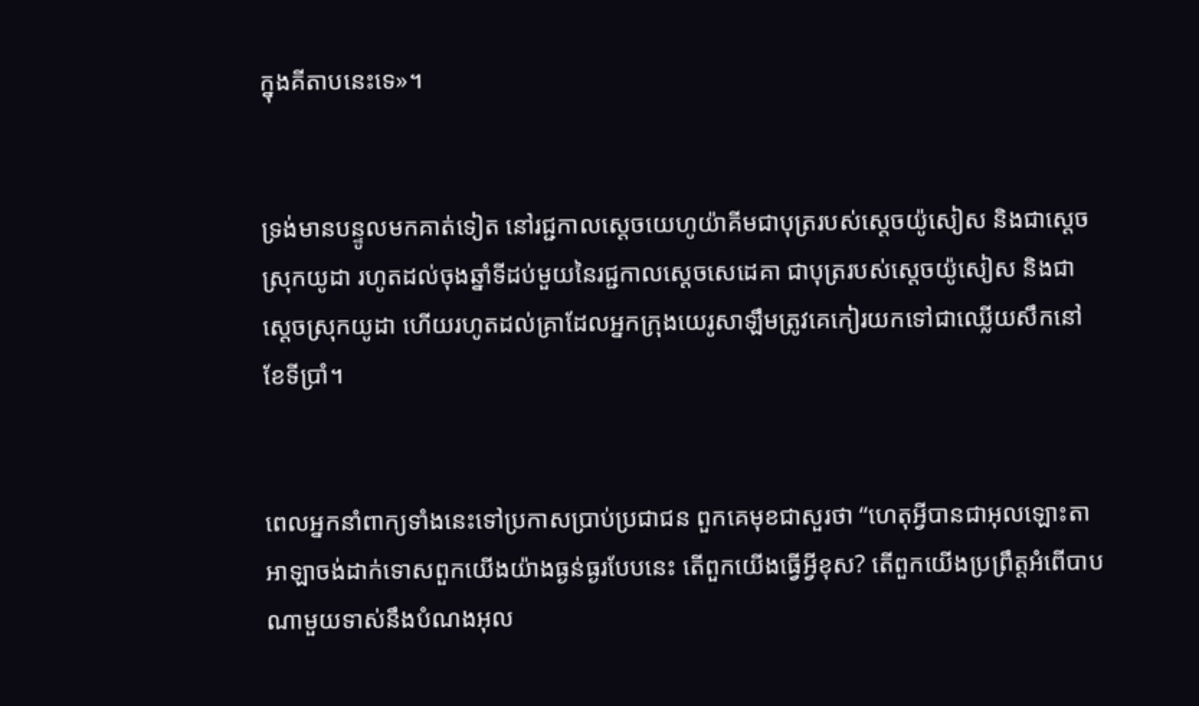ក្នុងគីតាបនេះទេ»។


ទ្រង់មានបន្ទូលមកគាត់ទៀត នៅរជ្ជកាលស្តេចយេហូ‌យ៉ាគីមជាបុត្ររបស់ស្តេចយ៉ូសៀស និងជាស្ដេចស្រុកយូដា រហូតដល់ចុងឆ្នាំទីដប់មួយនៃរជ្ជកាលស្តេចសេដេ‌គា ជាបុត្ររបស់ស្តេចយ៉ូសៀស និងជាស្ដេចស្រុកយូដា ហើយរហូតដល់គ្រាដែលអ្នកក្រុងយេរូ‌សាឡឹមត្រូវគេកៀរយកទៅជាឈ្លើយសឹកនៅខែទីប្រាំ។


ពេលអ្នកនាំពាក្យទាំងនេះទៅប្រកាសប្រាប់ប្រជា‌ជន ពួកគេមុខជាសួរថា “ហេតុអ្វីបានជាអុលឡោះ‌តាអាឡាចង់ដាក់ទោសពួកយើងយ៉ាងធ្ងន់‌ធ្ងរបែបនេះ តើពួកយើងធ្វើអ្វីខុស? តើពួកយើងប្រព្រឹត្តអំពើបាបណាមួយទាស់នឹងបំណងអុល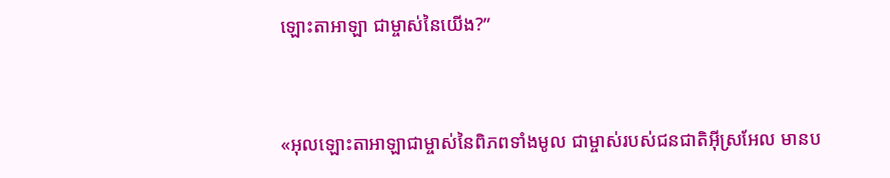ឡោះ‌តាអាឡា ជាម្ចាស់នៃយើង?”


«អុលឡោះ‌តាអាឡាជាម្ចាស់នៃពិភពទាំងមូល ជាម្ចាស់របស់ជន‌ជាតិអ៊ីស្រ‌អែល មានប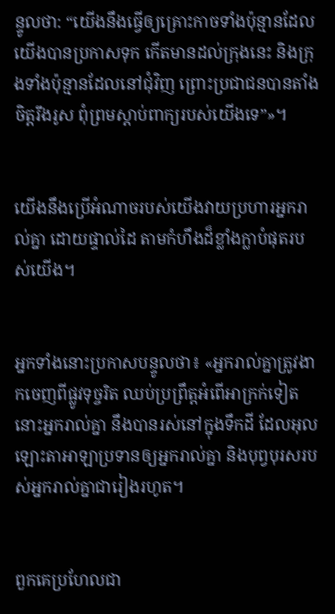ន្ទូលថា: “យើងនឹងធ្វើឲ្យគ្រោះកាចទាំងប៉ុន្មានដែលយើងបានប្រកាសទុក កើតមានដល់ក្រុងនេះ និងក្រុងទាំងប៉ុន្មានដែលនៅជុំ‌វិញ ព្រោះប្រជា‌ជនបានតាំងចិត្តរឹង‌រូស ពុំព្រមស្ដាប់ពាក្យរបស់យើងទេ”»។


យើងនឹងប្រើអំណាចរបស់យើងវាយប្រហារអ្នករាល់គ្នា ដោយផ្ទាល់ដៃ តាមកំហឹងដ៏ខ្លាំង‌ក្លាបំផុតរបស់យើង។


អ្នកទាំងនោះប្រកាសបន្ទូលថា៖ «អ្នករាល់គ្នាត្រូវងាកចេញពីផ្លូវទុច្ចរិត ឈប់ប្រព្រឹត្តអំពើអាក្រក់ទៀត នោះអ្នករាល់គ្នា នឹងបានរស់នៅក្នុងទឹកដី ដែលអុលឡោះ‌តាអាឡាប្រទានឲ្យអ្នករាល់គ្នា និងបុព្វបុរសរបស់អ្នករាល់គ្នាជារៀងរហូត។


ពួកគេប្រហែលជា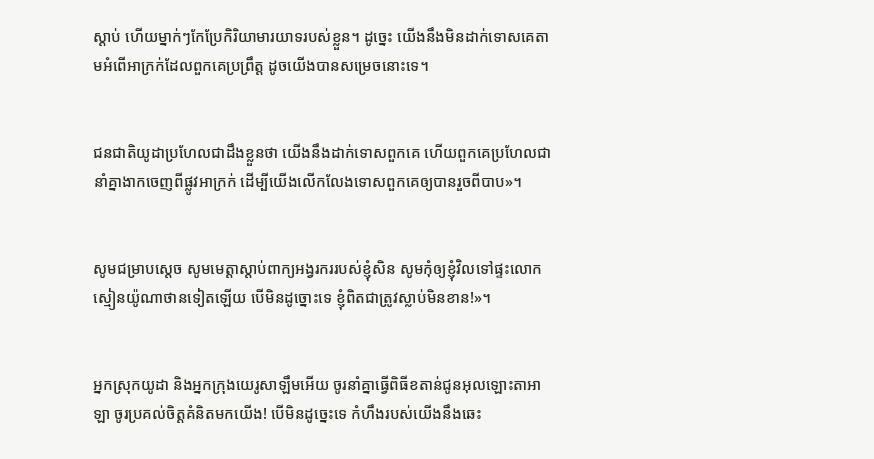ស្ដាប់ ហើយម្នាក់ៗកែប្រែកិរិយា‌មារយាទរបស់ខ្លួន។ ដូច្នេះ យើងនឹងមិនដាក់ទោសគេតាមអំពើអាក្រក់ដែលពួកគេប្រព្រឹត្ត ដូចយើងបានសម្រេចនោះទេ។


ជន‌ជាតិយូដាប្រហែលជាដឹងខ្លួនថា យើងនឹងដាក់ទោសពួកគេ ហើយពួកគេប្រហែលជានាំគ្នាងាកចេញពីផ្លូវអាក្រក់ ដើម្បីយើងលើក‌លែងទោសពួកគេឲ្យបានរួចពីបាប»។


សូមជម្រាបស្តេច សូមមេត្តាស្តាប់ពាក្យអង្វរកររបស់ខ្ញុំសិន សូមកុំឲ្យខ្ញុំវិលទៅផ្ទះលោកស្មៀនយ៉ូណា‌ថានទៀតឡើយ បើមិនដូច្នោះទេ ខ្ញុំពិតជាត្រូវស្លាប់មិនខាន!»។


អ្នកស្រុកយូដា និងអ្នកក្រុងយេរូ‌សាឡឹមអើយ ចូរនាំគ្នាធ្វើពិធីខតាន់ជូនអុលឡោះ‌តាអាឡា ចូរប្រគល់ចិត្តគំនិតមកយើង! បើមិនដូច្នេះទេ កំហឹងរបស់យើងនឹងឆេះ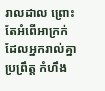រាល‌ដាល ព្រោះតែអំពើអាក្រក់ដែលអ្នករាល់គ្នាប្រព្រឹត្ត កំហឹង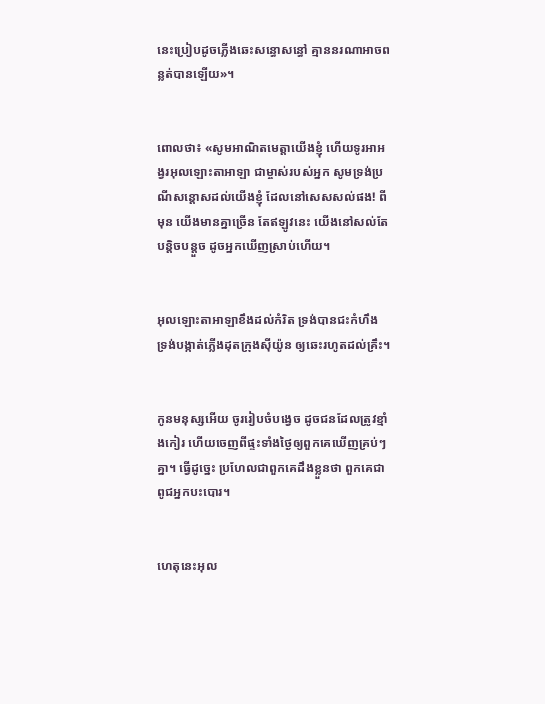នេះប្រៀបដូចភ្លើងឆេះសន្ធោ‌សន្ធៅ គ្មាននរណាអាចពន្លត់បានឡើយ»។


ពោលថា៖ «សូមអាណិតមេត្តាយើងខ្ញុំ ហើយទូរអា‌អង្វរអុលឡោះ‌តាអាឡា ជាម្ចាស់របស់អ្នក សូមទ្រង់ប្រណីសន្ដោសដល់យើងខ្ញុំ ដែលនៅសេស‌សល់ផង! ពីមុន យើងមានគ្នាច្រើន តែឥឡូវនេះ យើងនៅសល់តែបន្តិច‌បន្តួច ដូចអ្នកឃើញស្រាប់ហើយ។


អុលឡោះ‌តាអាឡាខឹងដល់កំរិត ទ្រង់បានជះកំហឹង ទ្រង់បង្កាត់ភ្លើងដុតក្រុងស៊ីយ៉ូន ឲ្យឆេះរហូតដល់គ្រឹះ។


កូនមនុស្សអើយ ចូររៀបចំបង្វេច ដូចជនដែលត្រូវខ្មាំងកៀរ ហើយចេញពីផ្ទះទាំងថ្ងៃឲ្យពួកគេឃើញគ្រប់ៗគ្នា។ ធ្វើដូច្នេះ ប្រហែលជាពួកគេដឹងខ្លួនថា ពួកគេជាពូជអ្នកបះ‌បោរ។


ហេតុនេះអុល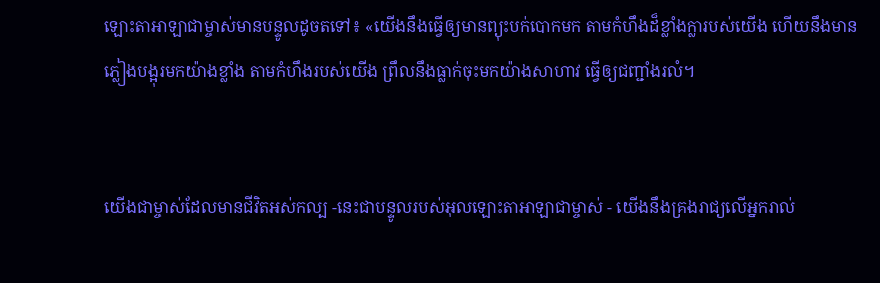ឡោះ‌តាអាឡាជាម្ចាស់មានបន្ទូលដូចតទៅ៖ «យើងនឹងធ្វើឲ្យមានព្យុះបក់បោកមក តាមកំហឹងដ៏ខ្លាំងក្លារបស់យើង ហើយនឹងមានភ្លៀងបង្អុរមកយ៉ាងខ្លាំង តាមកំហឹងរបស់យើង ព្រឹលនឹងធ្លាក់ចុះមកយ៉ាងសាហាវ ធ្វើឲ្យជញ្ជាំងរលំ។


យើងជាម្ចាស់ដែលមានជីវិតអស់‌កល្ប -នេះជាបន្ទូលរបស់អុលឡោះ‌តាអាឡាជាម្ចាស់ - យើងនឹងគ្រងរាជ្យលើអ្នករាល់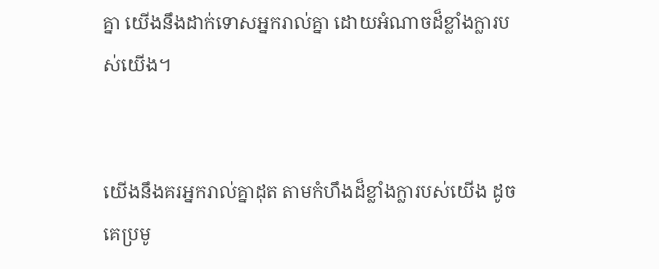គ្នា យើងនឹងដាក់ទោសអ្នករាល់គ្នា ដោយអំណាចដ៏ខ្លាំង‌ក្លារបស់យើង។


យើងនឹងគរអ្នករាល់គ្នាដុត តាមកំហឹងដ៏ខ្លាំង‌ក្លារបស់យើង ដូចគេប្រមូ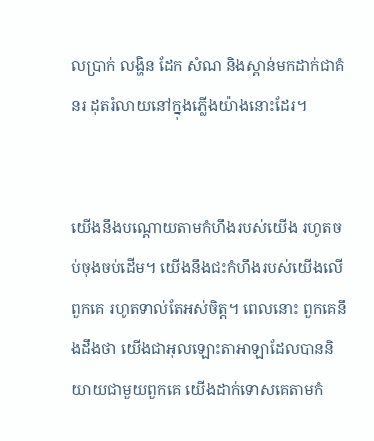លប្រាក់ លង្ហិន ដែក សំណ និងស្ពាន់មកដាក់ជាគំនរ ដុតរំលាយនៅក្នុងភ្លើងយ៉ាងនោះដែរ។


យើងនឹងបណ្ដោយតាមកំហឹងរបស់យើង រហូតចប់ចុងចប់ដើម។ យើងនឹងជះកំហឹងរបស់យើងលើពួកគេ រហូតទាល់តែអស់ចិត្ត។ ពេលនោះ ពួកគេនឹងដឹងថា យើងជាអុលឡោះ‌តាអាឡាដែលបាននិយាយជាមួយពួកគេ យើងដាក់ទោសគេតាមកំ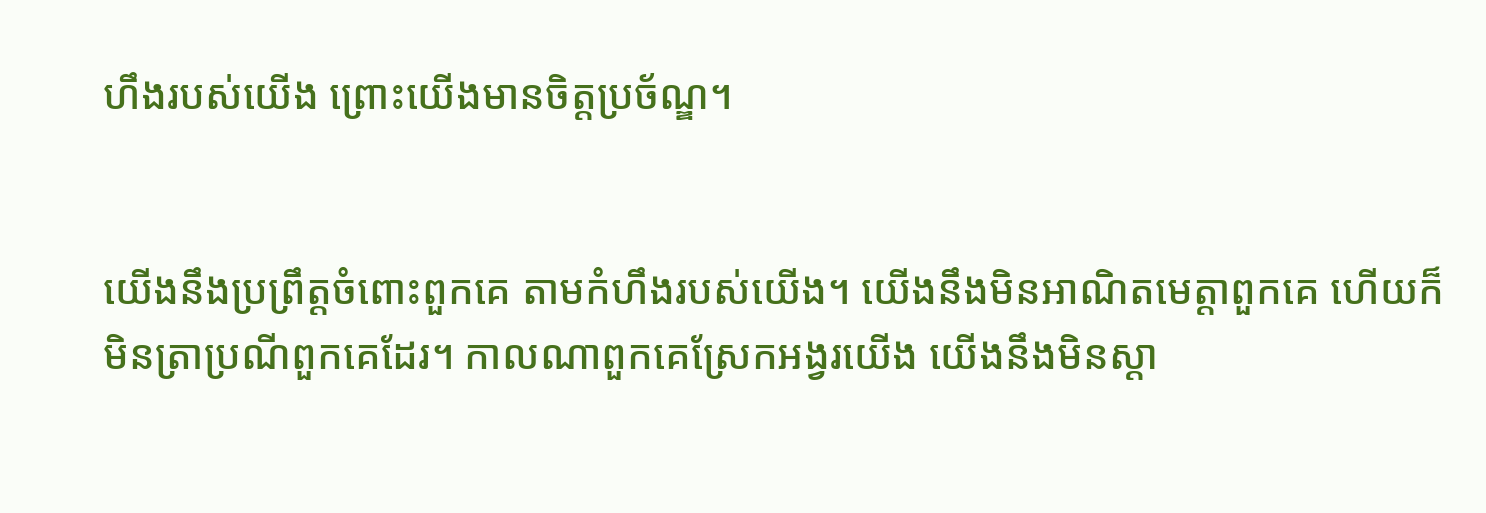ហឹងរបស់យើង ព្រោះយើងមានចិត្តប្រច័ណ្ឌ។


យើងនឹងប្រព្រឹត្តចំពោះពួកគេ តាមកំហឹងរបស់យើង។ យើងនឹងមិនអាណិតមេត្តាពួកគេ ហើយក៏មិនត្រាប្រណីពួកគេដែរ។ កាលណាពួកគេស្រែកអង្វរយើង យើងនឹងមិនស្ដា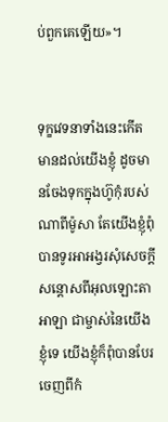ប់ពួកគេឡើយ»។


ទុក្ខវេទនាទាំងនេះកើតមានដល់យើងខ្ញុំ ដូចមានចែងទុកក្នុងហ៊ូកុំរបស់ណាពីម៉ូសា តែយើងខ្ញុំពុំបានទូរអា‌អង្វរសុំសេចក្ដីសន្ដោសពីអុលឡោះ‌តាអាឡា ជាម្ចាស់នៃយើងខ្ញុំទេ យើងខ្ញុំក៏ពុំបានបែរចេញពីកំ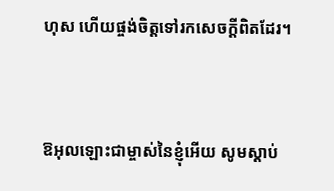ហុស ហើយផ្ចង់ចិត្តទៅរកសេចក្ដីពិតដែរ។


ឱអុលឡោះជាម្ចាស់នៃខ្ញុំអើយ សូមស្ដាប់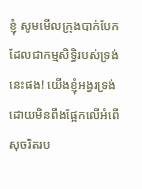ខ្ញុំ សូមមើលក្រុងបាក់បែក ដែលជាកម្ម‌សិទ្ធិរបស់ទ្រង់នេះផង! យើងខ្ញុំអង្វរទ្រង់ ដោយមិនពឹងផ្អែកលើអំពើសុចរិតរប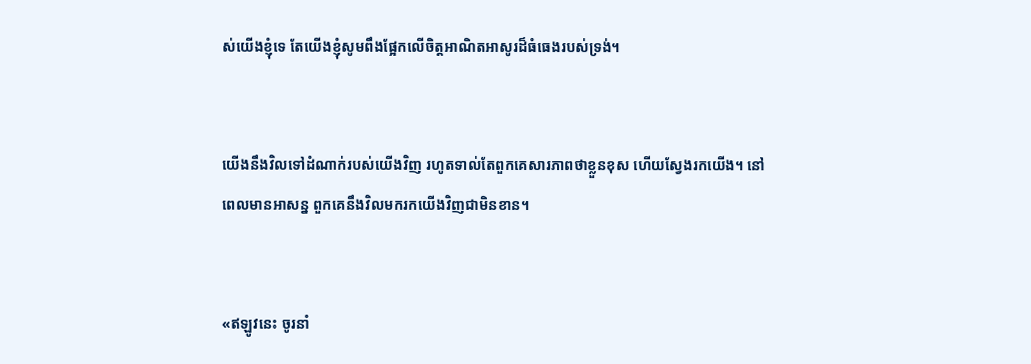ស់យើងខ្ញុំទេ តែយើងខ្ញុំសូមពឹងផ្អែកលើចិត្តអាណិត‌អាសូរដ៏ធំ‌ធេងរបស់ទ្រង់។


យើងនឹងវិលទៅដំណាក់របស់យើងវិញ រហូតទាល់តែពួកគេសារភាពថាខ្លួនខុស ហើយស្វែងរកយើង។ នៅពេលមានអាសន្ន ពួកគេនឹងវិលមករកយើងវិញជាមិនខាន។


«ឥឡូវនេះ ចូរនាំ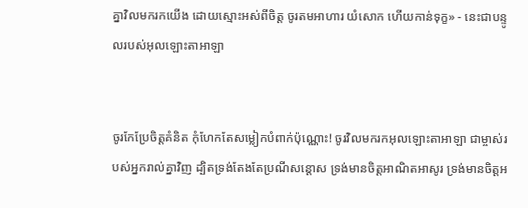គ្នាវិលមករកយើង ដោយស្មោះអស់ពីចិត្ត ចូរតមអាហារ យំសោក ហើយកាន់ទុក្ខ» - នេះជាបន្ទូលរបស់អុលឡោះ‌តាអាឡា


ចូរកែប្រែចិត្តគំនិត កុំហែកតែសម្លៀក‌បំពាក់ប៉ុណ្ណោះ! ចូរវិលមករកអុលឡោះ‌តាអាឡា ជាម្ចាស់របស់អ្នករាល់គ្នាវិញ ដ្បិតទ្រង់តែងតែប្រណីសន្ដោស ទ្រង់មានចិត្តអាណិត‌អាសូរ ទ្រង់មានចិត្តអ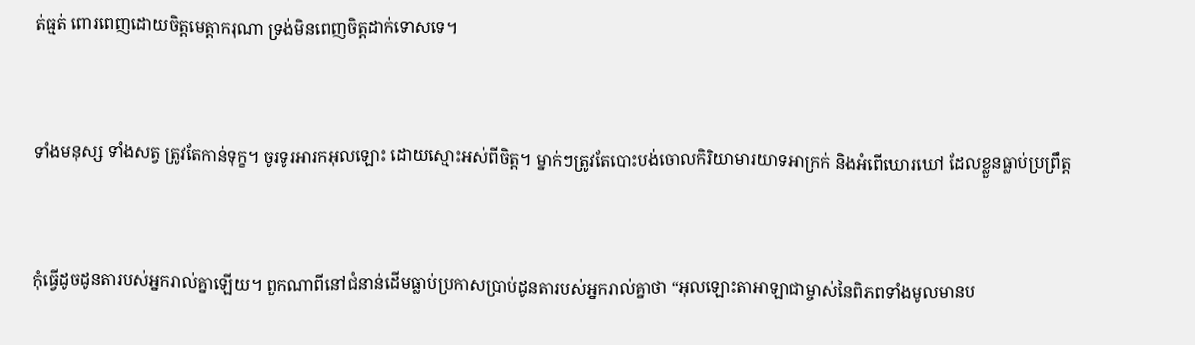ត់‌ធ្មត់ ពោរ‌ពេញដោយចិត្តមេត្តា‌ករុណា ទ្រង់មិនពេញចិត្តដាក់ទោសទេ។


ទាំងមនុស្ស ទាំងសត្វ ត្រូវតែកាន់ទុក្ខ។ ចូរទូរអារកអុលឡោះ ដោយស្មោះអស់ពីចិត្ត។ ម្នាក់ៗត្រូវតែបោះ‌បង់ចោលកិរិយា‌មារយាទអាក្រក់ និងអំពើឃោរ‌ឃៅ ដែលខ្លួនធ្លាប់ប្រព្រឹត្ត


កុំធ្វើដូចដូនតារបស់អ្នករាល់គ្នាឡើយ។ ពួកណាពីនៅជំនាន់ដើមធ្លាប់ប្រកាសប្រាប់ដូនតារបស់អ្នករាល់គ្នាថា “អុលឡោះ‌តាអាឡាជាម្ចាស់នៃពិភពទាំងមូលមានប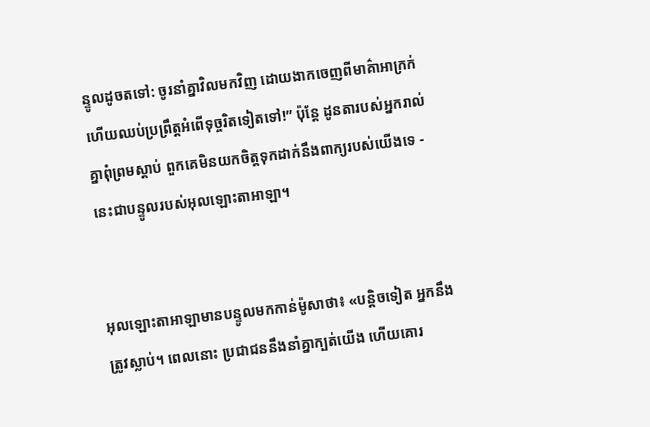ន្ទូលដូចតទៅ: ចូរនាំគ្នាវិលមកវិញ ដោយងាកចេញពីមាគ៌ាអាក្រក់ ហើយឈប់ប្រព្រឹត្តអំពើទុច្ចរិតទៀតទៅ!” ប៉ុន្តែ ដូនតារបស់អ្នករាល់គ្នាពុំព្រមស្ដាប់ ពួកគេមិនយកចិត្តទុកដាក់នឹងពាក្យរបស់យើងទេ - នេះជាបន្ទូលរបស់អុលឡោះ‌តាអាឡា។


អុលឡោះ‌តាអាឡាមានបន្ទូលមកកាន់ម៉ូសាថា៖ «បន្តិចទៀត អ្នកនឹងត្រូវស្លាប់។ ពេលនោះ ប្រជា‌ជននឹងនាំគ្នាក្បត់យើង ហើយគោរ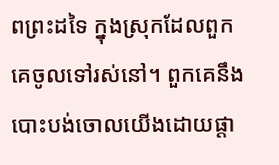ពព្រះដទៃ ក្នុងស្រុកដែលពួកគេចូលទៅរស់នៅ។ ពួកគេនឹងបោះបង់ចោលយើងដោយផ្តា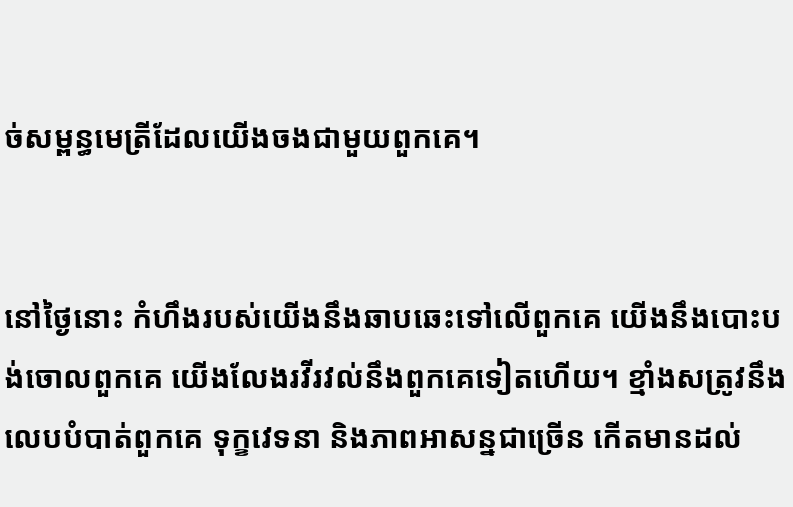ច់សម្ពន្ធ‌មេត្រីដែលយើងចងជាមួយពួកគេ។


នៅថ្ងៃនោះ កំហឹងរបស់យើងនឹងឆាបឆេះទៅលើពួកគេ យើងនឹងបោះបង់ចោលពួកគេ យើងលែងរវី‌រវល់នឹងពួកគេទៀតហើយ។ ខ្មាំងសត្រូវនឹងលេបបំបាត់ពួកគេ ទុក្ខវេទនា និងភាពអាសន្នជាច្រើន កើតមានដល់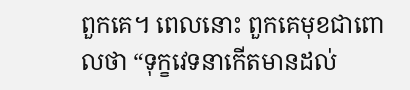ពួកគេ។ ពេលនោះ ពួកគេមុខជាពោលថា “ទុក្ខវេទនាកើតមានដល់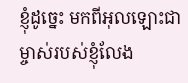ខ្ញុំដូច្នេះ មកពីអុលឡោះជាម្ចាស់របស់ខ្ញុំលែង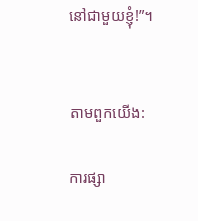នៅជាមួយខ្ញុំ!”។


តាមពួកយើង:

ការផ្សា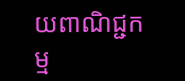យពាណិជ្ជកម្ម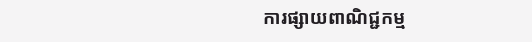ការផ្សាយពាណិជ្ជកម្ម